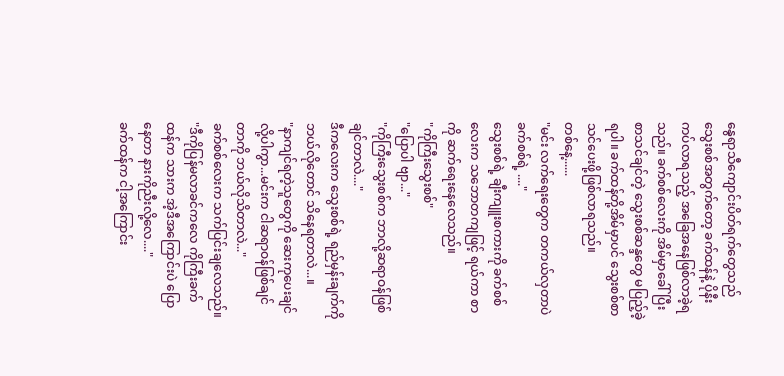နွေရာသီကျောင်းပိတ်ရက်တွေသည် သွေးစစ်အတွက်တော့ ခက်ထန်နဲ့ ပိုနီးကပ်လာရသည့် အခြေအနေဖြစ်လာခဲ့ရသည်။ ခက်စစ်လေးကို အိမ်မှာခေါ်ပြီးစာသင်ချင်တဲ့ သွေးစစ်ဆန္ဒတွေ မပြည့်ခဲ့ရပါ။ ခက်ထန်တို့အိမ်မှာပင် သွေးစစ်စာသင်ပေးဖို့ဖြစ်လာရသည်။
တစ်နေ့......
"မင်း လက်ရေးတွေက တကယ်လှတာပဲ ခက်စစ်ရဲ့ ...."
သွေးစစ်ရဲ့ ချီးကျူးစကားကို ခက်စစ်လေးက သဘောတကျဖြင့် ရယ်ကာ စာကို ဆက်ရေးနေလေသည်။
"ကိုကြီးသွေးစစ်"
"ပြောပါ ဗျာ..."
"ကိုကြီးသွေးစစ်က ဘာလို့ဆရာဝန်ဖြစ်ချင်တာလဲ...."
ဒီကလေးက သွေးစစ်ရဲ့ ရည်မှန်းချက်ကို ဘယ်လိုတောင် သိနေရတာလဲ...။
"နာကျင်ရတဲ့သူတွေကို ဆေးကုပေးချင်လို့ပါကွာ...မင်းက ငါဆရာဝန်ဖြစ်ချင်တာကို ဘယ်လိုသိတာလဲ..."
ခက်စစ်လေးက သက်ပြင်းချလေသည်။
"ဒီကိုပြန်မလာခင်ကလေ ကိုကြီးခက်ထန်က သားက အဲ့ဒီအကြောင်းပဲ ပြောနေတာ နားကိုညီးလို့လေ...."
ခက်ထန်က ငါ့အကြောင်း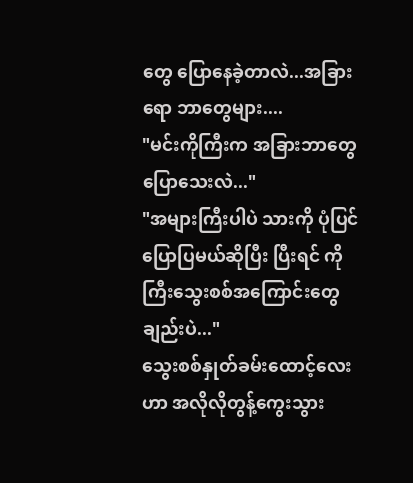တွေ ပြောနေခဲ့တာလဲ...အခြားရော ဘာတွေများ....
"မင်းကိုကြီးက အခြားဘာတွေပြောသေးလဲ..."
"အများကြီးပါပဲ သားကို ပုံပြင်ပြောပြမယ်ဆိုပြီး ပြီးရင် ကိုကြီးသွေးစစ်အကြောင်းတွေချည်းပဲ..."
သွေးစစ်နှုတ်ခမ်းထောင့်လေးဟာ အလိုလိုတွန့်ကွေးသွား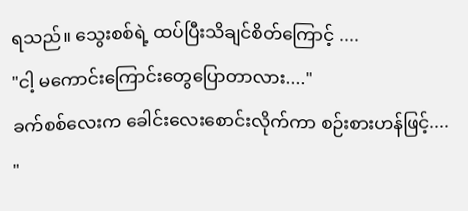ရသည်။ သွေးစစ်ရဲ့ ထပ်ပြီးသိချင်စိတ်ကြောင့် ....
"ငါ့ မကောင်းကြောင်းတွေပြောတာလား...."
ခက်စစ်လေးက ခေါင်းလေးစောင်းလိုက်ကာ စဉ်းစားဟန်ဖြင့်....
"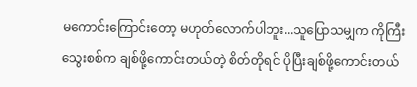မကောင်းကြောင်းတော့ မဟုတ်လောက်ပါဘူး...သူပြောသမျှက ကိုကြီးသွေးစစ်က ချစ်ဖို့ကောင်းတယ်တဲ့ စိတ်တိုရင် ပိုပြီးချစ်ဖို့ကောင်းတယ်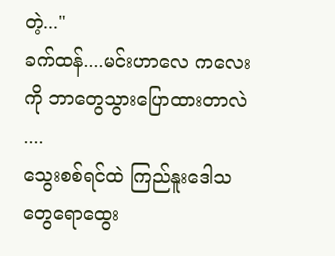တဲ့..."
ခက်ထန်....မင်းဟာလေ ကလေးကို ဘာတွေသွားပြောထားတာလဲ ....
သွေးစစ်ရင်ထဲ ကြည်နူးဒေါသတွေရောထွေး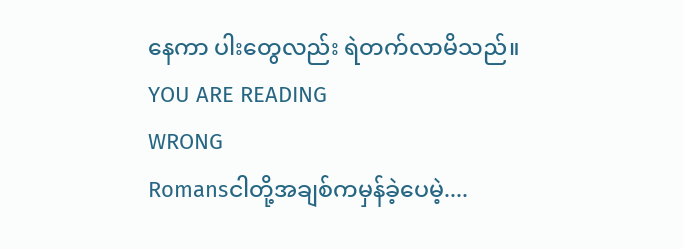နေကာ ပါးတွေလည်း ရဲတက်လာမိသည်။
YOU ARE READING
WRONG
Romansငါတို့အချစ်ကမှန်ခဲ့ပေမဲ့....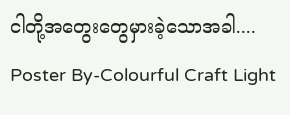ငါတို့အတွေးတွေမှားခဲ့သောအခါ.... Poster By-Colourful Craft Light